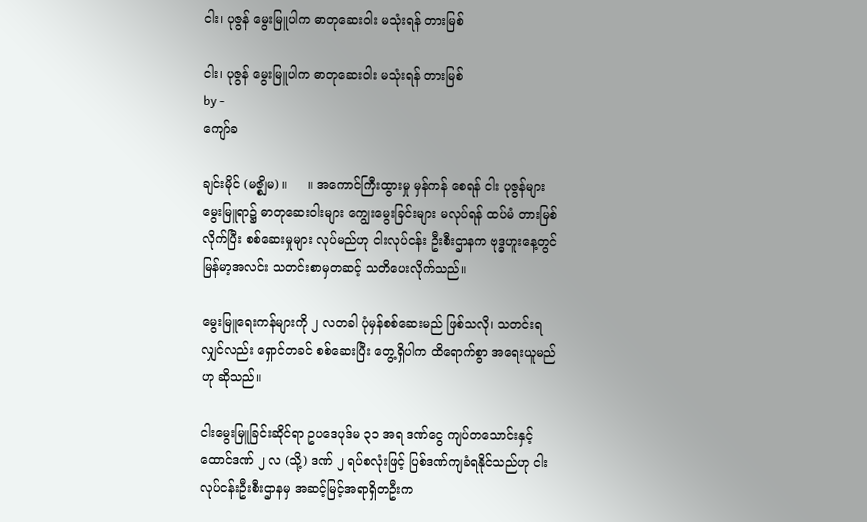ငါး၊ ပုဇွန် မွေးမြူပါက ဓာတုဆေးဝါး မသုံးရန် တားမြစ်

ငါး၊ ပုဇွန် မွေးမြူပါက ဓာတုဆေးဝါး မသုံးရန် တားမြစ်
by -
ကျော်ခ

ချင်းမိုင် (မဇ္စျိမ) ။     ။ အကောင်ကြီးထွားမှု မှန်ကန် စေရန် ငါး ပုဇွန်များ မွေးမြူရာ၌ ဓာတုဆေးဝါးများ ကျွေးမွေးခြင်းများ မလုပ်ရန် ထပ်မံ တားမြစ်လိုက်ပြီး စစ်ဆေးမှုများ လုပ်မည်ဟု ငါးလုပ်ငန်း ဦးစီးဌာနက ဗုဒ္ဓဟူးနေ့တွင် မြန်မာ့အလင်း သတင်းစာမှတဆင့် သတိပေးလိုက်သည်။

မွေးမြူရေးကန်များကို ၂ လတခါ ပုံမှန်စစ်ဆေးမည် ဖြစ်သလို၊ သတင်းရလျှင်လည်း ရှောင်တခင် စစ်ဆေးပြီး တွေ့ရှိပါက ထိရောက်စွာ အရေးယူမည်ဟု ဆိုသည်။

ငါးမွေးမြူခြင်းဆိုင်ရာ ဥပဒေပုဒ်မ ၃၁ အရ ဒဏ်ငွေ ကျပ်တသောင်းနှင့် ထောင်ဒဏ် ၂ လ (သို့) ဒဏ် ၂ ရပ်စလုံးဖြင့် ပြစ်ဒဏ်ကျခံရနိုင်သည်ဟု ငါးလုပ်ငန်းဦးစီးဌာနမှ အဆင့်မြင့်အရာရှိတဦးက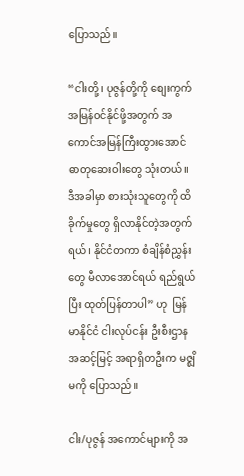ပြောသည်။

“ငါးတို့၊ ပုဇွန်တို့ကို စျေးကွက်အမြန်ဝင်နိုင်ဖို့အတွက် အကောင်အမြန်ကြီးထွားအောင် ဓာတုဆေးဝါးတွေ သုံးတယ်။ ဒီအခါမှာ စားသုံးသူတွေကို ထိခိုက်မှုတွေ ရှိလာနိုင်တဲ့အတွက်ရယ်၊ နိုင်ငံတကာ စံချိန်စံညွှန်းတွေ မီလာအောင်ရယ် ရည်ရွယ်ပြီး ထုတ်ပြန်တာပါ” ဟု  မြန်မာနိုင်ငံ ငါးလုပ်ငန်း ဦးစီးဌာန အဆင့်မြင့် အရာရှိတဦးက မဇ္စျိမကို ပြောသည်။

ငါး/ပုဇွန် အကောင်များကို အ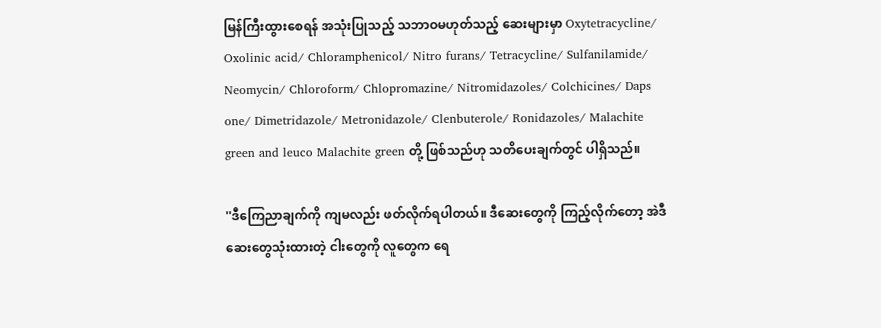မြန်ကြီးထွားစေရန် အသုံးပြုသည့် သဘာဝမဟုတ်သည့် ဆေးများမှာ Oxytetracycline/ Oxolinic acid/ Chloramphenicol/ Nitro furans/ Tetracycline/ Sulfanilamide/ Neomycin/ Chloroform/ Chlopromazine/ Nitromidazoles/ Colchicines/ Daps one/ Dimetridazole/ Metronidazole/ Clenbuterole/ Ronidazoles/ Malachite green and leuco Malachite green တို့ ဖြစ်သည်ဟု သတိပေးချက်တွင် ပါရှိသည်။

''ဒီကြေညာချက်ကို ကျမလည်း ဖတ်လိုက်ရပါတယ်။ ဒီဆေးတွေကို ကြည့်လိုက်တော့ အဲဒီဆေးတွေသုံးထားတဲ့ ငါးတွေကို လူတွေက ရေ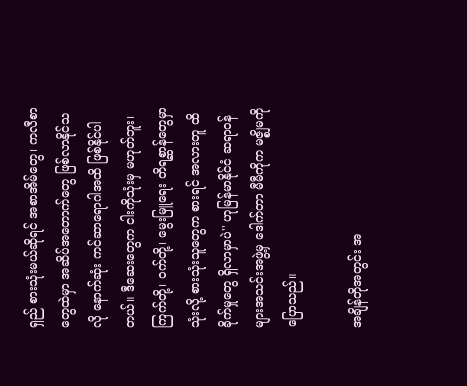ရှည် စားသုံးမယ်ဆိုရင် အစာအိမ်တွေ၊ ကလီစာတွေထဲမှာ အဆိပ်အတောက်တွေ ဖြစ်လာနိုင်သလို နောက်ဆုံး ကင်ဆာရောဂါအထိ ဖြစ်နိုင်ပါတယ်။ ဒီဆေးတွေက ငါးကိုသုံးမှ မဟုတ်ဘူး၊ ကြက်တို့၊ ဝက်တို့၊ မွေးမြူရေး တိရစ္ဆာန်တွေမှာသုံးလို့ စားသုံးသူတွေက စားရင် အလားတူ ထိခိုက်မှုတွေ ရှိလာမှာပဲ'' ဟုမြန်မာနိုင်ငံ ဆရာဝန်များအသင်းအဖွဲ့မှ ဒေါက်တာ မီမီကိုက မဇ္စျိမကို ပြောသည်။

အချိန်တိုအတွင်း အ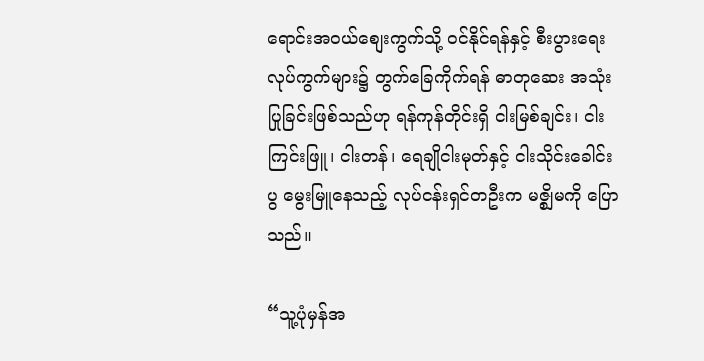ရောင်းအဝယ်စျေးကွက်သို့ ဝင်နိုင်ရန်နှင့် စီးပွားရေးလုပ်ကွက်များ၌ တွက်ခြေကိုက်ရန် ဓာတုဆေး အသုံးပြုခြင်းဖြစ်သည်ဟု ရန်ကုန်တိုင်းရှိ ငါးမြစ်ချင်း၊ ငါးကြင်းဖြူ၊ ငါးတန်၊ ရေချိုငါးမုတ်နှင့် ငါးသိုင်းခေါင်းပွ မွေးမြူနေသည့် လုပ်ငန်းရှင်တဦးက မဇ္စျိမကို ပြောသည်။

“သူ့ပုံမှန်အ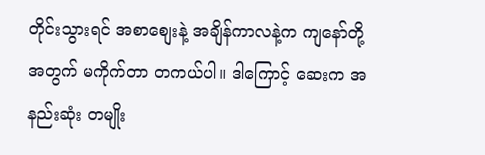တိုင်းသွားရင် အစာစျေးနဲ့ အချိန်ကာလနဲ့က ကျနော်တို့အတွက် မကိုက်တာ တကယ်ပါ။ ဒါကြောင့် ဆေးက အနည်းဆုံး တမျိုး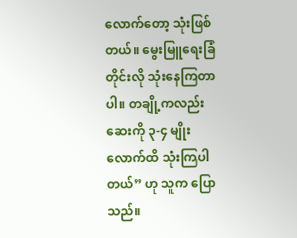လောက်တော့ သုံးဖြစ်တယ်။ မွေးမြူရေးခြံတိုင်းလို သုံးနေကြတာပါ။ တချို့ကလည်း ဆေးကို ၃-၄ မျိုးလောက်ထိ သုံးကြပါတယ်” ဟု သူက ပြောသည်။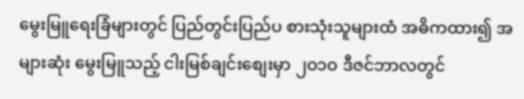မွေးမြူရေးခြံများတွင် ပြည်တွင်းပြည်ပ စားသုံးသူများထံ အဓိကထား၍ အများဆုံး မွေးမြူသည့် ငါးမြစ်ချင်းစျေးမှာ ၂ဝ၁ဝ ဒီဇင်ဘာလတွင်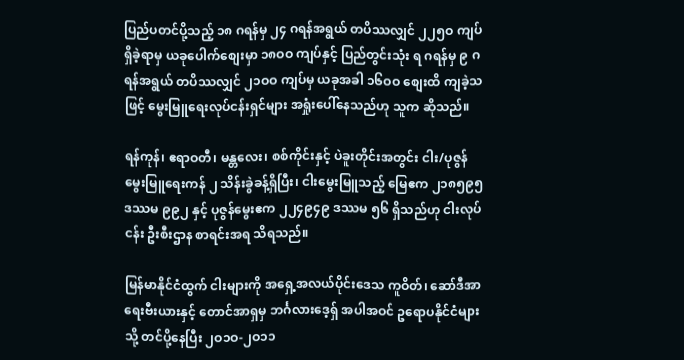ပြည်ပတင်ပို့သည့် ၁၈ ဂရန်မှ ၂၄ ဂရန်အရွယ် တပိဿလျှင် ၂၂၅ဝ ကျပ် ရှိခဲ့ရာမှ ယခုပေါက်စျေးမှာ ၁၈ဝဝ ကျပ်နှင့် ပြည်တွင်းသုံး ရ ဂရန်မှ ၉ ဂရန်အရွယ် တပိဿလျှင် ၂၁ဝဝ ကျပ်မှ ယခုအခါ ၁၆ဝဝ စျေးထိ ကျခဲ့သဖြင့် မွေးမြူရေးလုပ်ငန်းရှင်များ အရှုံးပေါ်နေသည်ဟု သူက ဆိုသည်။

ရန်ကုန်၊ ဧရာဝတီ၊ မန္တလေး၊ စစ်ကိုင်းနှင့် ပဲခူးတိုင်းအတွင်း ငါး/ပုဇွန် မွေးမြူရေးကန် ၂ သိန်းခွဲခန့်ရှိပြီး၊ ငါးမွေးမြူသည့် မြေဧက ၂၁၈၅၉၅ ဒဿမ ၉၉၂ နှင့် ပုဇွန်မွေးဧက ၂၂၄၉၄၉ ဒဿမ ၅၆ ရှိသည်ဟု ငါးလုပ်ငန်း ဦးစီးဌာန စာရင်းအရ သိရသည်။

မြန်မာနိုင်ငံထွက် ငါးများကို အရှေ့အလယ်ပိုင်းဒေသ ကူဝိတ်၊ ဆော်ဒီအာရေးဗီးယားနှင့် တောင်အာရှမှ ဘင်္ဂလားဒေ့ရှ် အပါအဝင် ဥရောပနိုင်ငံများသို့ တင်ပို့နေပြီး ၂ဝ၁ဝ-၂ဝ၁၁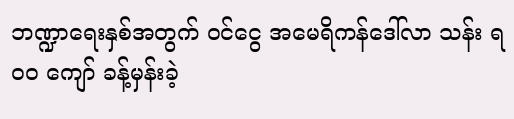ဘဏ္ဍာရေးနှစ်အတွက် ဝင်ငွေ အမေရိကန်ဒေါ်လာ သန်း ရဝဝ ကျော် ခန့်မှန်းခဲ့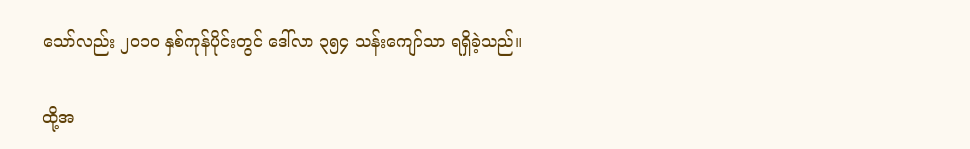သော်လည်း ၂ဝ၁ဝ နှစ်ကုန်ပိုင်းတွင် ဒေါ်လာ ၃၅၄ သန်းကျော်သာ ရရှိခဲ့သည်။

ထို့အ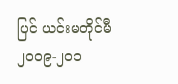ပြင် ယင်းမတိုင်မီ ၂ဝဝ၉-၂ဝ၁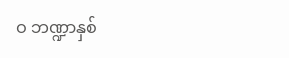ဝ ဘဏ္ဍာနှစ်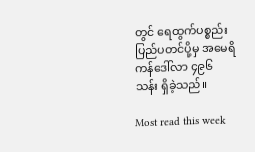တွင် ရေထွက်ပစ္စည်း ပြည်ပတင်ပို့မှ အမေရိကန်ဒေါ်လာ ၄၉၆ သန်း ရှိခဲ့သည်။

Most read this week